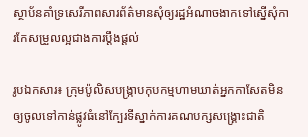ស្ថាប័នគាំទ្រសេរីភាពសារព័ត៌មានសុំឲ្យរដ្ឋអំណាចងាកទៅស្នើសុំការកែសម្រួលល្អជាងការប្តឹងផ្តល់

រូបឯកសារ៖ ក្រុមប៉ូលិសបង្ក្រាបកុបកម្មហាមឃាត់អ្នកកាសែតមិនឲ្យចូលទៅកាន់ផ្លូវធំនៅក្បែរទីស្នាក់ការគណបក្សសង្គ្រោះជាតិ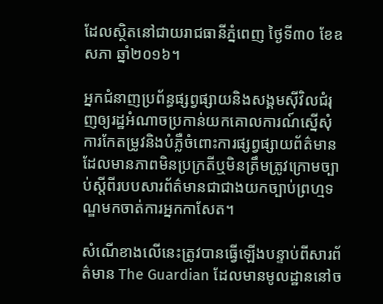ដែលស្ថិតនៅជាយរាជធានីភ្នំពេញ ថ្ងៃទី៣០ ខែឧសភា ឆ្នាំ២០១៦។

អ្នកជំនាញប្រព័ន្ធផ្សព្វផ្សាយនិងសង្គមស៊ីវិលជំរុញឲ្យរដ្ឋអំណាចប្រកាន់យកគោលការណ៍ស្នើសុំការកែតម្រូវនិងបំភ្លឺចំពោះការផ្សព្វផ្សាយព័ត៌មានដែលមានភាពមិនប្រក្រតីឬមិនត្រឹមត្រូវក្រោមច្បាប់ស្តីពីរបបសារព័ត៌មានជាជាងយកច្បាប់ព្រហ្មទណ្ឌមកចាត់ការអ្នកកាសែត។

សំណើខាងលើនេះត្រូវបានធ្វើឡើងបន្ទាប់ពីសារព័ត៌មាន The Guardian ដែលមានមូលដ្ឋាននៅច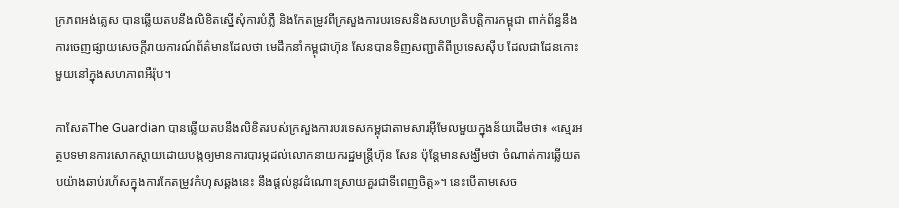ក្រភពអង់គ្លេស បានឆ្លើយតបនឹងលិខិតស្នើសុំការបំភ្លឺ និងកែតម្រូវពីក្រសួងការបរទេសនិងសហប្រតិបត្តិការកម្ពុជា ពាក់ព័ន្ធនឹងការចេញផ្សាយសេចក្តីរាយការណ៍ព័ត៌មានដែលថា មេដឹកនាំកម្ពុជាហ៊ុន សែនបានទិញសញ្ជាតិពីប្រទេសស៊ីប ដែលជាដែនកោះមួយនៅក្នុងសហភាពអឺរ៉ុប។

កាសែតThe Guardian បានឆ្លើយតបនឹងលិខិតរបស់ក្រសួងការបរទេសកម្ពុជាតាមសារអ៊ីមែលមួយក្នុងន័យដើមថា៖ «ស្មេរអត្ថបទមានការសោកស្តាយដោយបង្កឲ្យមានការបារម្ភដល់លោកនាយករដ្ឋមន្រ្តីហ៊ុន សែន ប៉ុន្តែមានសង្ឃឹមថា ចំណាត់ការឆ្លើយតបយ៉ាងឆាប់រហ័សក្នុងការកែតម្រូវកំហុសឆ្គងនេះ នឹងផ្តល់នូវដំណោះស្រាយគួរជាទីពេញចិត្ត»។ នេះបើតាមសេច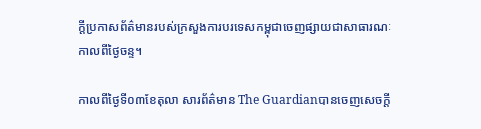ក្តីប្រកាសព័ត៌មានរបស់ក្រសួងការបរទេសកម្ពុជាចេញផ្សាយជាសាធារណៈកាលពីថ្ងៃចន្ទ។

កាលពីថ្ងៃទី០៣ខែតុលា សារព័ត៌មាន The Guardianបានចេញសេចក្តី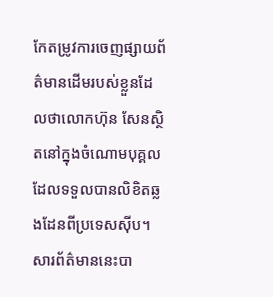កែតម្រូវការចេញផ្សាយព័ត៌មានដើមរបស់ខ្លួនដែលថាលោកហ៊ុន សែនស្ថិតនៅក្នុងចំណោមបុគ្គលដែលទទួលបានលិខិតឆ្លងដែនពីប្រទេសស៊ីប។ សារព័ត៌មាននេះបា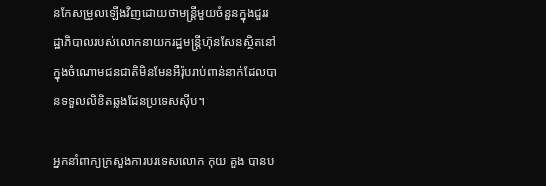នកែសម្រួលឡើងវិញដោយថាមន្រ្តីមួយចំនួនក្នុងជួររដ្ឋាភិបាលរបស់លោកនាយករដ្ឋមន្រ្តីហ៊ុនសែនស្ថិតនៅក្នុងចំណោមជនជាតិមិនមែនអឺរ៉ុបរាប់ពាន់នាក់ដែលបានទទួលលិខិតឆ្លងដែនប្រទេសស៊ីប។

អ្នកនាំពាក្យក្រសួងការបរទេសលោក កុយ គួង បានប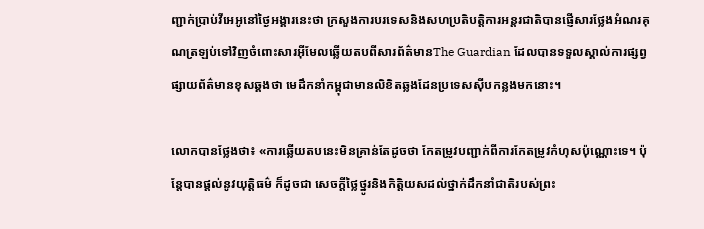ញ្ជាក់ប្រាប់វីអេអូនៅថ្ងៃអង្គារនេះថា ក្រសួងការបរទេសនិងសហប្រតិបត្តិការអន្តរជាតិបានផ្ញើសារថ្លែងអំណរគុណត្រឡប់ទៅវិញចំពោះសារអ៊ីមែលឆ្លើយតបពីសារព័ត៌មានThe Guardian ដែលបានទទួលស្គាល់ការផ្សព្វផ្សាយព័ត៌មានខុសឆ្គងថា មេដឹកនាំកម្ពុជាមានលិខិតឆ្លងដែនប្រទេសស៊ីបកន្លងមកនោះ។

លោកបានថ្លែងថា៖ «ការឆ្លើយតបនេះមិនគ្រាន់តែដូចថា កែតម្រូវបញ្ជាក់ពីការកែតម្រូវកំហុសប៉ុណ្ណោះទេ។ ប៉ុន្តែបានផ្តល់នូវយុត្តិធម៌ ក៏ដូចជា សេចក្តីថ្លៃថ្នូរនិងកិត្តិយសដល់ថ្នាក់ដឹកនាំជាតិរបស់ព្រះ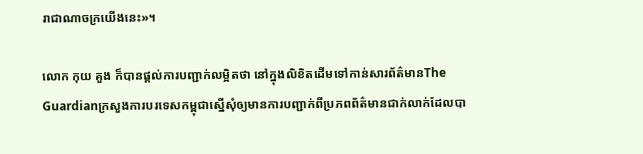រាជាណាចក្រយើងនេះ»។

លោក កុយ គួង ក៏បានផ្តល់ការបញ្ជាក់លម្អិតថា នៅក្នុងលិខិតដើមទៅកាន់សារព័ត៌មានThe Guardianក្រសួងការបរទេសកម្ពុជាស្នើសុំឲ្យមានការបញ្ជាក់ពីប្រភពព័ត៌មានជាក់លាក់ដែលបា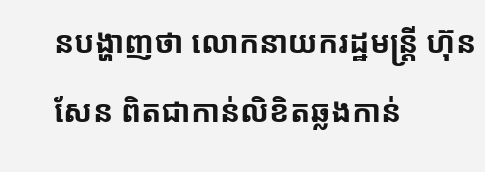នបង្ហាញថា លោកនាយករដ្ឋមន្រ្តី ហ៊ុន សែន ពិតជាកាន់លិខិតឆ្លងកាន់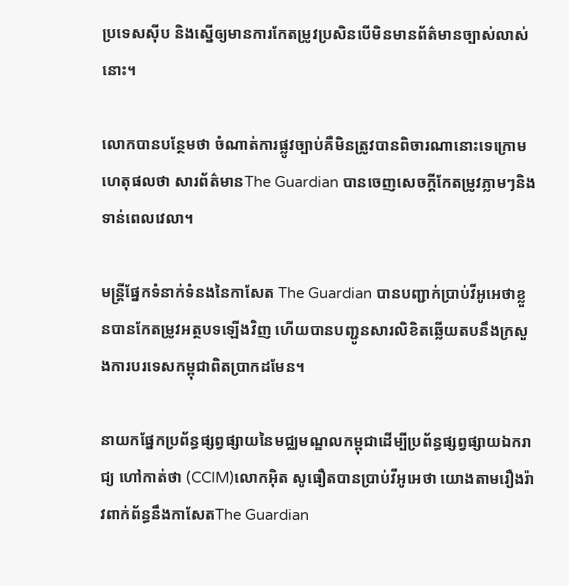ប្រទេសស៊ីប និងស្នើឲ្យមានការកែតម្រូវប្រសិនបើមិនមានព័ត៌មានច្បាស់លាស់នោះ។

លោកបានបន្ថែមថា ចំណាត់ការផ្លូវច្បាប់គឺមិនត្រូវបានពិចារណានោះទេក្រោមហេតុផលថា សារព័ត៌មានThe Guardian បានចេញសេចក្តីកែតម្រូវភ្លាមៗនិងទាន់ពេលវេលា។

មន្ត្រីផ្នែកទំនាក់ទំនងនៃកាសែត The Guardian បានបញ្ជាក់ប្រាប់វីអូអេថាខ្លួនបានកែតម្រូវអត្ថបទឡើងវិញ ហើយបានបញ្ជូនសារលិខិតឆ្លើយតបនឹងក្រសួងការបរទេសកម្ពុជាពិតប្រាកដមែន។

នាយកផ្នែកប្រព័ន្ធផ្សព្វផ្សាយនៃមជ្ឈមណ្ឌលកម្ពុជាដើម្បីប្រព័ន្ធផ្សព្វផ្សាយឯករាជ្យ ហៅកាត់ថា (CCIM)លោកអ៊ិត សូធឿតបានប្រាប់វីអូអេថា យោងតាមរឿងរ៉ាវពាក់ព័ន្ធនឹងកាសែតThe Guardian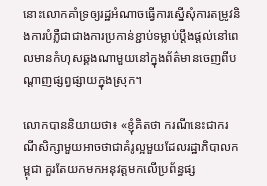នោះលោកគាំទ្រឲ្យរដ្ឋអំណាចធ្វើការស្នើសុំការតម្រូវនិងការបំភ្លឺជាជាងការប្រកាន់ខ្ជាប់ទម្លាប់ប្តឹងផ្តល់នៅពេលមានកំហុសឆ្គងណាមួយនៅក្នុងព័ត៌មានចេញពីបណ្តាញផ្សព្វផ្សាយក្នុងស្រុក។

លោកបាននិយាយថា៖ «ខ្ញុំគិតថា ករណីនេះជាករណីសិក្សាមួយអាចថាជាគំរូល្អមួយដែលរដ្ឋាភិបាលកម្ពុជា គួរតែយកមកអនុវត្តមកលើប្រព័ន្ធផ្ស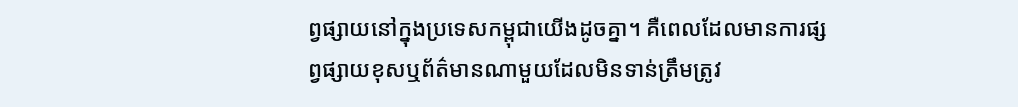ព្វផ្សាយនៅក្នុងប្រទេសកម្ពុជាយើងដូចគ្នា។ គឺពេលដែលមានការផ្សព្វផ្សាយខុសឬព័ត៌មានណាមួយដែលមិនទាន់ត្រឹមត្រូវ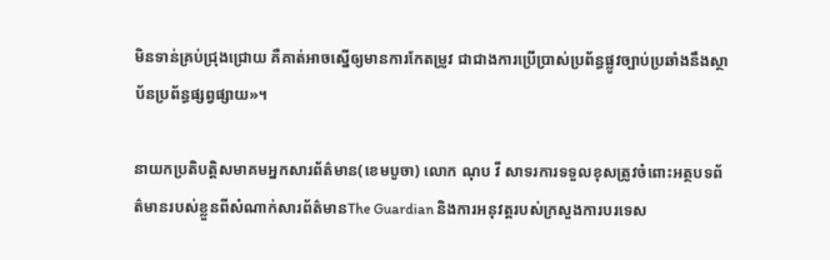មិនទាន់គ្រប់ជ្រុងជ្រោយ គឺគាត់អាចស្នើឲ្យមានការកែតម្រូវ ជាជាងការប្រើប្រាស់ប្រព័ន្ធផ្លូវច្បាប់ប្រឆាំងនឹងស្ថាប័នប្រព័ន្ធផ្សព្វផ្សាយ»។

នាយកប្រតិបត្តិសមាគមអ្នកសារព័ត៌មាន(ខេមបូចា) លោក ណុប វី សាទរការទទួលខុសត្រូវចំពោះអត្ថបទព័ត៌មានរបស់ខ្លួនពីសំណាក់សារព័ត៌មានThe Guardian និងការអនុវត្តរបស់ក្រសួងការបរទេស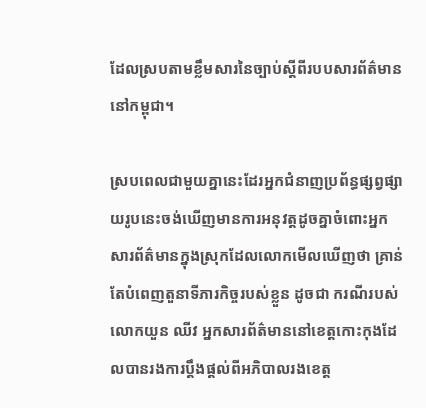ដែលស្របតាមខ្លឹមសារនៃច្បាប់ស្តីពីរបបសារព័ត៌មាននៅកម្ពុជា។

ស្របពេលជាមួយគ្នានេះដែរអ្នកជំនាញប្រព័ន្ធផ្សព្វផ្សាយរូបនេះចង់ឃើញមានការអនុវត្តដូចគ្នាចំពោះអ្នកសារព័ត៌មានក្នុងស្រុកដែលលោកមើលឃើញថា គ្រាន់តែបំពេញតួនាទីភារកិច្ចរបស់ខ្លួន ដូចជា ករណីរបស់លោកយួន ឈីវ អ្នកសារព័ត៌មាននៅខេត្តកោះកុងដែលបានរងការប្តឹងផ្តល់ពីអភិបាលរងខេត្ត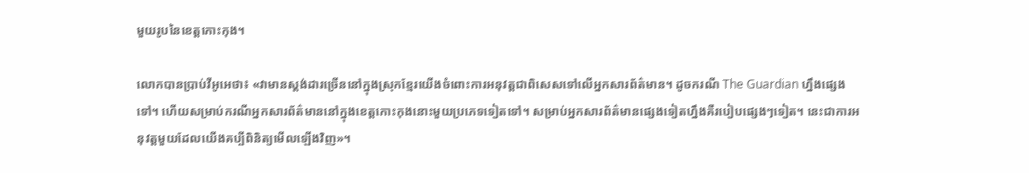មួយរូបនៃខេត្តកោះកុង។

លោកបានប្រាប់វីអូអេថា៖ «វាមានស្តង់ដារច្រើននៅក្នុងស្រុកខ្មែរយើងចំពោះការអនុវត្តជាពិសេសទៅលើអ្នកសារព័ត៌មាន។ ដូចករណី The Guardian ហ្នឹងផ្សេងទៅ។ ហើយសម្រាប់ករណីអ្នកសារព័ត៌មាននៅក្នុងខេត្តកោះកុងនោះមួយប្រភេទទៀតទៅ។ សម្រាប់អ្នកសារព័ត៌មានផ្សេងទៀតហ្នឹងគឺរបៀបផ្សេងៗទៀត។ នេះជាការអនុវត្តមួយដែលយើងគប្បីពិនិត្យមើលឡើងវិញ»។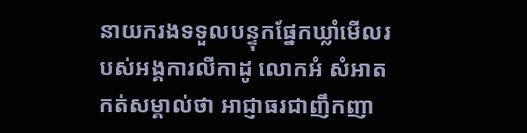នាយករងទទួលបន្ទុកផ្នែកឃ្លាំមើលរបស់អង្គការលីកាដូ លោកអំ សំអាត កត់សម្គាល់ថា អាជ្ញាធរជាញឹកញា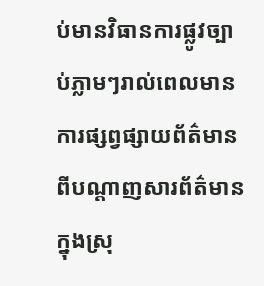ប់មានវិធានការផ្លូវច្បាប់ភ្លាមៗរាល់ពេលមានការផ្សព្វផ្សាយព័ត៌មានពីបណ្តាញសារព័ត៌មានក្នុងស្រុ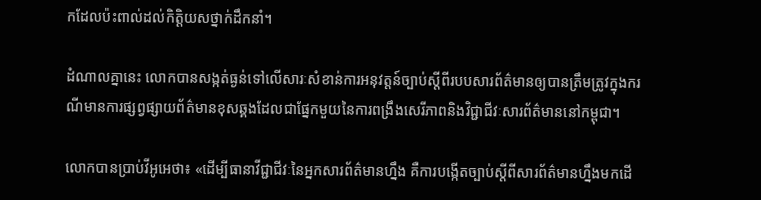កដែលប៉ះពាល់ដល់កិត្តិយសថ្នាក់ដឹកនាំ។

ដំណាលគ្នានេះ លោកបានសង្កត់ធ្ងន់ទៅលើសារៈសំខាន់ការអនុវត្តន៍ច្បាប់ស្តីពីរបបសារព័ត៌មានឲ្យបានត្រឹមត្រូវក្នុងករណីមានការផ្សព្វផ្សាយព័ត៌មានខុសឆ្គងដែលជាផ្នែកមួយនៃការពង្រឹងសេរីភាពនិងវិជ្ជាជីវៈសារព័ត៌មាននៅកម្ពុជា។

លោកបានប្រាប់វីអូអេថា៖ «ដើម្បីធានាវីជ្ជាជីវៈនៃអ្នកសារព័ត៌មានហ្នឹង គឺការបង្កើតច្បាប់ស្តីពីសារព័ត៌មានហ្នឹងមកដើ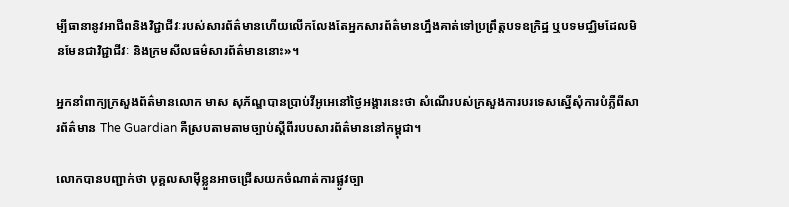ម្បីធានានូវអាជីពនិងវិជ្ជាជីវៈរបស់សារព័ត៌មានហើយលើកលែងតែអ្នកសារព័ត៌មានហ្នឹងគាត់ទៅប្រព្រឹត្តបទឧក្រិដ្ឋ ឬបទមជ្ឈិមដែលមិនមែនជាវិជ្ជាជីវៈ និងក្រមសីលធម៌សារព័ត៌មាននោះ»។

អ្នកនាំពាក្យក្រសួងព័ត៌មានលោក មាស សុភ័ណ្ឌបានប្រាប់វីអូអេនៅថ្ងៃអង្គារនេះថា សំណើរបស់ក្រសួងការបរទេសស្នើសុំការបំភ្លឺពីសារព័ត៌មាន The Guardian គឺស្របតាមតាមច្បាប់ស្តីពីរបបសារព័ត៌មាននៅកម្ពុជា។

លោកបានបញ្ជាក់ថា បុគ្គលសាម៉ីខ្លួនអាចជ្រើសយកចំណាត់ការផ្លូវច្បា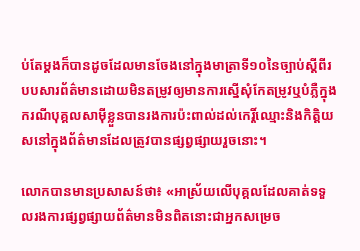ប់តែម្តងក៏បានដូចដែលមានចែងនៅក្នុងមាត្រាទី១០នៃច្បាប់ស្តីពីរបបសារព័ត៌មានដោយមិនតម្រូវឲ្យមានការស្នើសុំកែតម្រូវឬបំភ្លឺក្នុងករណីបុគ្គលសាម៉ីខ្លួនបានរងការប៉ះពាល់ដល់កេរ្តិ៍ឈ្មោះនិងកិត្តិយសនៅក្នុងព័ត៌មានដែលត្រូវបានផ្សព្វផ្សាយរួចនោះ។

លោកបានមានប្រសាសន៍ថា៖ «អាស្រ័យលើបុគ្គលដែលគាត់ទទួលរងការផ្សព្វផ្សាយព័ត៌មានមិនពិតនោះជាអ្នកសម្រេច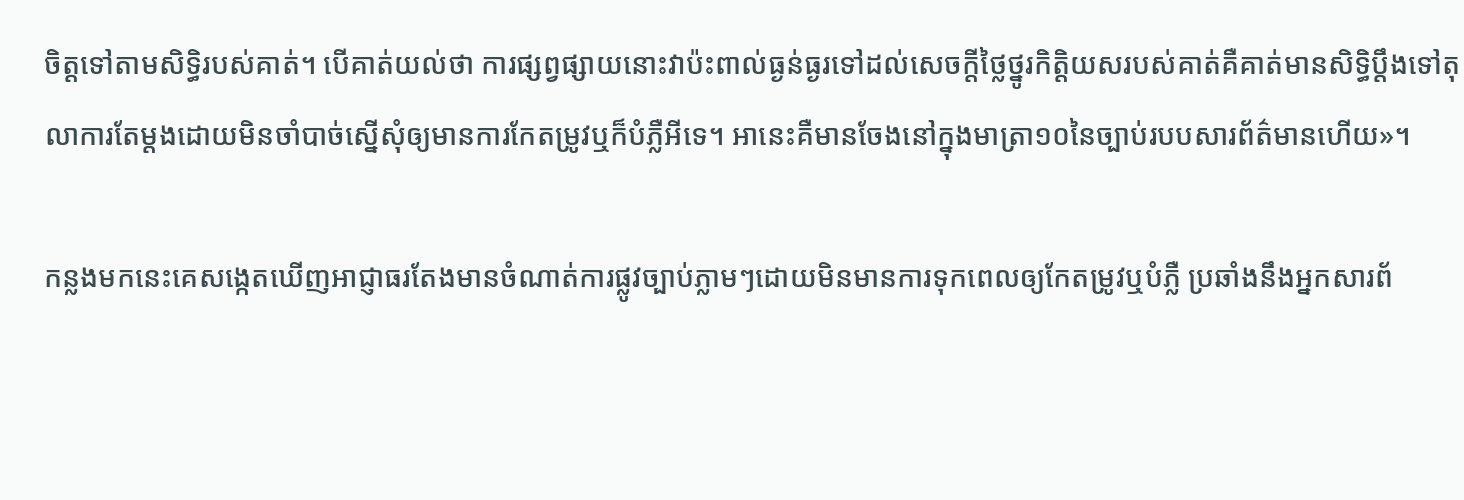ចិត្តទៅតាមសិទ្ធិរបស់គាត់។ បើគាត់យល់ថា ការផ្សព្វផ្សាយនោះវាប៉ះពាល់ធ្ងន់ធ្ងរទៅដល់សេចក្តីថ្លៃថ្នូរកិត្តិយសរបស់គាត់គឺគាត់មានសិទ្ធិប្តឹងទៅតុលាការតែម្តងដោយមិនចាំបាច់ស្នើសុំឲ្យមានការកែតម្រូវឬក៏បំភ្លឺអីទេ។ អានេះគឺមានចែងនៅក្នុងមាត្រា១០នៃច្បាប់របបសារព័ត៌មានហើយ»។

កន្លងមកនេះគេសង្កេតឃើញអាជ្ញាធរតែងមានចំណាត់ការផ្លូវច្បាប់ភ្លាមៗដោយមិនមានការទុកពេលឲ្យកែតម្រូវឬបំភ្លឺ ប្រឆាំងនឹងអ្នកសារព័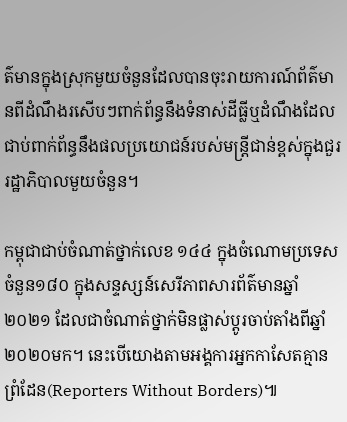ត៌មានក្នុងស្រុកមួយចំនួនដែលបានចុះរាយការណ៍ព័ត៌មានពីដំណឹងរសើបៗពាក់ព័ន្ធនឹងទំនាស់ដីធ្លីឬដំណឹងដែលជាប់ពាក់ព័ន្ធនឹងផលប្រយោជន៍របស់មន្រ្តីជាន់ខ្ពស់ក្នុងជួររដ្ឋាភិបាលមួយចំនួន។

កម្ពុជាជាប់ចំណាត់ថ្នាក់លេខ ១៤៤ ក្នុងចំណោមប្រទេសចំនួន១៨០ ក្នុងសន្ទស្សន៍សេរីភាពសារព័ត៌មានឆ្នាំ ២០២១ ដែលជាចំណាត់ថ្នាក់មិនផ្លាស់ប្តូរចាប់តាំងពីឆ្នាំ ២០២០មក។ នេះបើយោងតាមអង្គការអ្នកកាសែតគ្មានព្រំដែន(Reporters Without Borders)៕